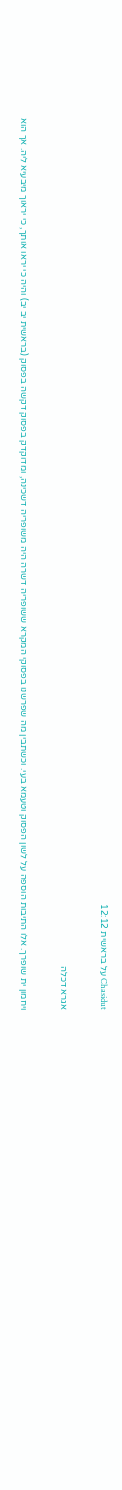Chasidut על בראשית 12:12

אגרא דכלה

ויחמון ית שופרך. אלו התיבות הוספה על לשון הפסוק וטעמא בעי. וכשתבין מה שפרשנו בפסוקי המקרא ששופריה דשרה היה משופריה דשכינה, ומדוקדק בפסוק דקשה בפסוק (בראשית יב יב) והיה כי יראו אותך, כי יראוך מיבעיא ליה. אך הוא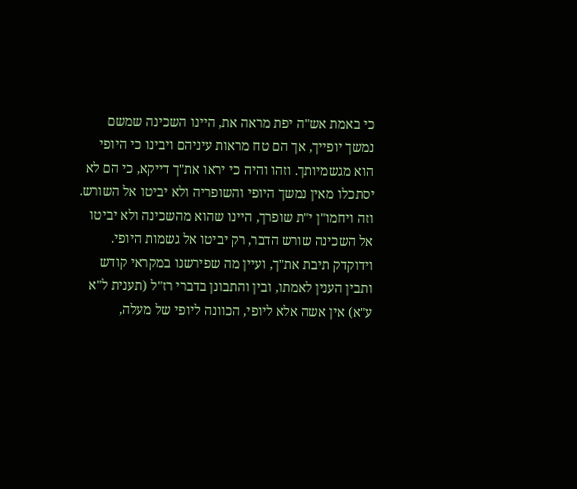כי באמת אש"ה יפת מראה את, היינו השכינה שמשם נמשך יופייך, אך הם טח מראות עיניהם ויבינו כי היופי הוא מגשמיותך. וזהו והיה כי יראו את"ך דייקא, כי הם לא יסתכלו מאין נמשך היופי והשופריה ולא יביטו אל השורש. וזה ויחמו"ן י"ת שופרך, היינו שהוא מהשכינה ולא יביטו אל השכינה שורש הדבר, רק יביטו אל גשמות היופי. וידוקדק תיבת את"ך, ועיין מה שפירשנו במקראי קודש ותבין הענין לאמתו, ובין והתבונן בדברי רז"ל (תענית ל"א ע"א) אין אשה אלא ליופי, הכוונה ליופי של מעלה,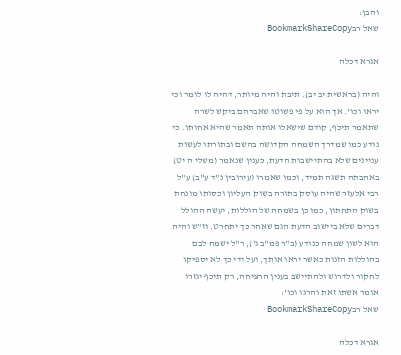והבן:
שאל רבBookmarkShareCopy

אגרא דכלה

והיה (בראשית יב יב). תיבת והיה מיותר, דהיה לו לומר וכי יראו וכו'. אך הוא על פי פשוטו שאברהם ביקש לשרה שתאמר תיכף, קודם שישאלו אותה תאמר שהיא אחותו. כי נודע כמו שמדרך השמחה הקדושה בהשם ובתורתו לעשות עניינים שלא בהתיישבות הדעת, כענין שנאמר (משלי ה יט) באהבתה תשגה תמיד, וכמו שאמרו (עירובין נ"ד ע"ב) ע"ל רבי אלעזר שהיה עוסק בתורה בשוק העליון וכסותו מונחת בשוק התחתון, כמו כן בשמחה של הוללות, יעשה ההולל דברים שלא ביישוב הדעת הגם שאחר כך יתחרט. וז"ש והיה הוא לשון שמחה כנודע (ב"ר פמ"ב ג'), ר"ל ישמח לבם בהוללות הזנות כאשר יראו אותך, ועל ידי כך לא יספיקו לחקור ולדרוש ולהתיישב בענין הרציחה, רק תיכף יגזרו אומר אשתו זאת והרגו וכו':
שאל רבBookmarkShareCopy

אגרא דכלה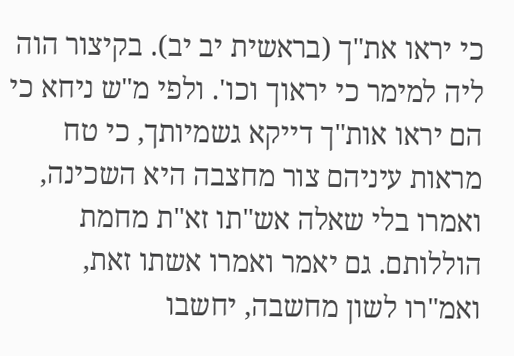כי יראו את"ך (בראשית יב יב). בקיצור הוה ליה למימר כי יראוך וכו'. ולפי מ"ש ניחא כי הם יראו אות"ך דייקא גשמיותך, כי טח מראות עיניהם צור מחצבה היא השכינה, ואמרו בלי שאלה אש"תו זא"ת מחמת הוללותם. גם יאמר ואמרו אשתו זאת, ואמ"רו לשון מחשבה, יחשבו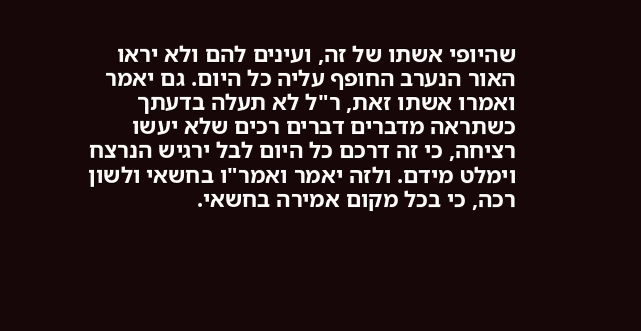שהיופי אשתו של זה, ועינים להם ולא יראו האור הנערב החופף עליה כל היום. גם יאמר ואמרו אשתו זאת, ר"ל לא תעלה בדעתך כשתראה מדברים דברים רכים שלא יעשו רציחה, כי זה דרכם כל היום לבל ירגיש הנרצח וימלט מידם. ולזה יאמר ואמר"ו בחשאי ולשון רכה, כי בכל מקום אמירה בחשאי.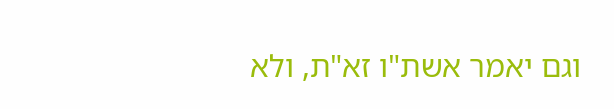וגם יאמר אשת"ו זא"ת, ולא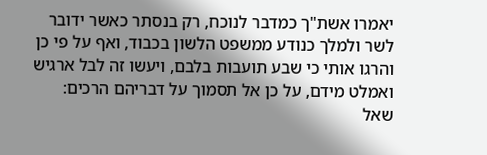יאמרו אשת"ך כמדבר לנוכח, רק בנסתר כאשר ידובר לשר ולמלך כנודע ממשפט הלשון בכבוד, ואף על פי כן והרגו אותי כי שבע תועבות בלבם, ויעשו זה לבל ארגיש ואמלט מידם, על כן אל תסמוך על דבריהם הרכים:
שאל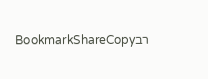רבBookmarkShareCopy